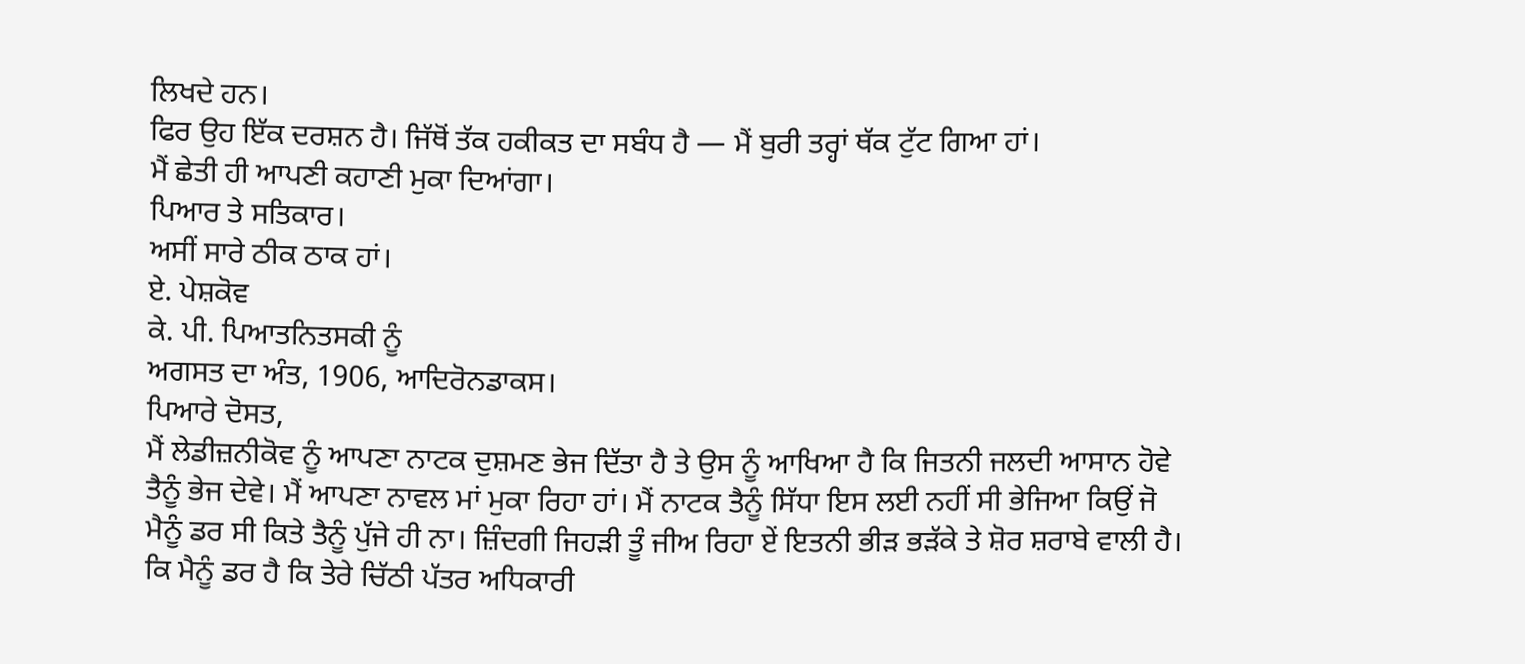ਲਿਖਦੇ ਹਨ।
ਫਿਰ ਉਹ ਇੱਕ ਦਰਸ਼ਨ ਹੈ। ਜਿੱਥੋਂ ਤੱਕ ਹਕੀਕਤ ਦਾ ਸਬੰਧ ਹੈ — ਮੈਂ ਬੁਰੀ ਤਰ੍ਹਾਂ ਥੱਕ ਟੁੱਟ ਗਿਆ ਹਾਂ।
ਮੈਂ ਛੇਤੀ ਹੀ ਆਪਣੀ ਕਹਾਣੀ ਮੁਕਾ ਦਿਆਂਗਾ।
ਪਿਆਰ ਤੇ ਸਤਿਕਾਰ।
ਅਸੀਂ ਸਾਰੇ ਠੀਕ ਠਾਕ ਹਾਂ।
ਏ. ਪੇਸ਼ਕੋਵ
ਕੇ. ਪੀ. ਪਿਆਤਨਿਤਸਕੀ ਨੂੰ
ਅਗਸਤ ਦਾ ਅੰਤ, 1906, ਆਦਿਰੋਨਡਾਕਸ।
ਪਿਆਰੇ ਦੋਸਤ,
ਮੈਂ ਲੇਡੀਜ਼ਨੀਕੋਵ ਨੂੰ ਆਪਣਾ ਨਾਟਕ ਦੁਸ਼ਮਣ ਭੇਜ ਦਿੱਤਾ ਹੈ ਤੇ ਉਸ ਨੂੰ ਆਖਿਆ ਹੈ ਕਿ ਜਿਤਨੀ ਜਲਦੀ ਆਸਾਨ ਹੋਵੇ ਤੈਨੂੰ ਭੇਜ ਦੇਵੇ। ਮੈਂ ਆਪਣਾ ਨਾਵਲ ਮਾਂ ਮੁਕਾ ਰਿਹਾ ਹਾਂ। ਮੈਂ ਨਾਟਕ ਤੈਨੂੰ ਸਿੱਧਾ ਇਸ ਲਈ ਨਹੀਂ ਸੀ ਭੇਜਿਆ ਕਿਉਂ ਜੋ ਮੈਨੂੰ ਡਰ ਸੀ ਕਿਤੇ ਤੈਨੂੰ ਪੁੱਜੇ ਹੀ ਨਾ। ਜ਼ਿੰਦਗੀ ਜਿਹੜੀ ਤੂੰ ਜੀਅ ਰਿਹਾ ਏਂ ਇਤਨੀ ਭੀੜ ਭੜੱਕੇ ਤੇ ਸ਼ੋਰ ਸ਼ਰਾਬੇ ਵਾਲੀ ਹੈ। ਕਿ ਮੈਨੂੰ ਡਰ ਹੈ ਕਿ ਤੇਰੇ ਚਿੱਠੀ ਪੱਤਰ ਅਧਿਕਾਰੀ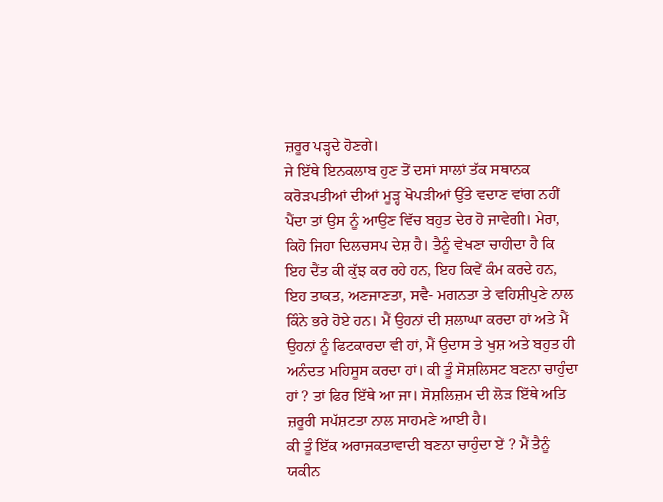ਜ਼ਰੂਰ ਪੜ੍ਹਦੇ ਹੋਣਗੇ।
ਜੇ ਇੱਥੇ ਇਨਕਲਾਬ ਹੁਣ ਤੋਂ ਦਸਾਂ ਸਾਲਾਂ ਤੱਕ ਸਥਾਨਕ ਕਰੋੜਪਤੀਆਂ ਦੀਆਂ ਮੂੜ੍ਹ ਖੋਪੜੀਆਂ ਉੱਤੇ ਵਦਾਣ ਵਾਂਗ ਨਹੀਂ ਪੈਂਦਾ ਤਾਂ ਉਸ ਨੂੰ ਆਉਣ ਵਿੱਚ ਬਹੁਤ ਦੇਰ ਹੋ ਜਾਵੇਗੀ। ਮੇਰਾ, ਕਿਹੋ ਜਿਹਾ ਦਿਲਚਸਪ ਦੇਸ਼ ਹੈ। ਤੈਨੂੰ ਵੇਖਣਾ ਚਾਹੀਦਾ ਹੈ ਕਿ ਇਹ ਦੈਂਤ ਕੀ ਕੁੱਝ ਕਰ ਰਹੇ ਹਨ, ਇਹ ਕਿਵੇਂ ਕੰਮ ਕਰਦੇ ਹਨ, ਇਹ ਤਾਕਤ, ਅਣਜਾਣਤਾ, ਸਵੈ- ਮਗਨਤਾ ਤੇ ਵਹਿਸ਼ੀਪੁਣੇ ਨਾਲ ਕਿੰਨੇ ਭਰੇ ਹੋਏ ਹਨ। ਮੈਂ ਉਹਨਾਂ ਦੀ ਸ਼ਲਾਘਾ ਕਰਦਾ ਹਾਂ ਅਤੇ ਮੈਂ ਉਹਨਾਂ ਨੂੰ ਫਿਟਕਾਰਦਾ ਵੀ ਹਾਂ, ਮੈਂ ਉਦਾਸ ਤੇ ਖੁਸ਼ ਅਤੇ ਬਹੁਤ ਹੀ ਅਨੰਦਤ ਮਹਿਸੂਸ ਕਰਦਾ ਹਾਂ। ਕੀ ਤੂੰ ਸੋਸ਼ਲਿਸਟ ਬਣਨਾ ਚਾਹੁੰਦਾ ਹਾਂ ? ਤਾਂ ਫਿਰ ਇੱਥੇ ਆ ਜਾ। ਸੋਸ਼ਲਿਜ਼ਮ ਦੀ ਲੋੜ ਇੱਥੇ ਅਤਿ ਜ਼ਰੂਰੀ ਸਪੱਸ਼ਟਤਾ ਨਾਲ ਸਾਹਮਣੇ ਆਈ ਹੈ।
ਕੀ ਤੂੰ ਇੱਕ ਅਰਾਜਕਤਾਵਾਦੀ ਬਣਨਾ ਚਾਹੁੰਦਾ ਏਂ ? ਮੈਂ ਤੈਨੂੰ ਯਕੀਨ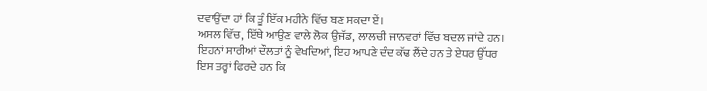ਦਵਾਉਂਦਾ ਹਾਂ ਕਿ ਤੂੰ ਇੱਕ ਮਹੀਨੇ ਵਿੱਚ ਬਣ ਸਕਦਾ ਏਂ।
ਅਸਲ ਵਿੱਚ, ਇੱਥੇ ਆਉਣ ਵਾਲੇ ਲੋਕ ਉਜੱਡ, ਲਾਲਚੀ ਜਾਨਵਰਾਂ ਵਿੱਚ ਬਦਲ ਜਾਂਦੇ ਹਨ। ਇਹਨਾਂ ਸਾਰੀਆਂ ਦੌਲਤਾਂ ਨੂੰ ਵੇਖਦਿਆਂ, ਇਹ ਆਪਣੇ ਦੰਦ ਕੱਢ ਲੈਂਦੇ ਹਨ ਤੇ ਏਧਰ ਉੱਧਰ ਇਸ ਤਰ੍ਹਾਂ ਫਿਰਦੇ ਹਨ ਕਿ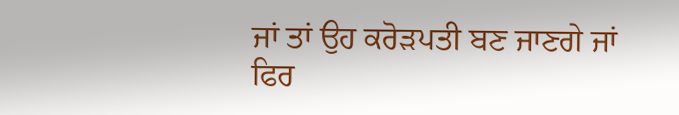ਜਾਂ ਤਾਂ ਉਹ ਕਰੋੜਪਤੀ ਬਣ ਜਾਣਗੇ ਜਾਂ ਫਿਰ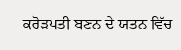ਕਰੋੜਪਤੀ ਬਣਨ ਦੇ ਯਤਨ ਵਿੱਚ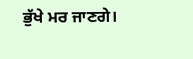ਭੁੱਖੇ ਮਰ ਜਾਣਗੇ।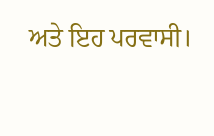ਅਤੇ ਇਹ ਪਰਵਾਸੀ।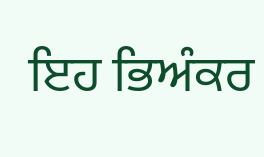ਇਹ ਭਿਅੰਕਰ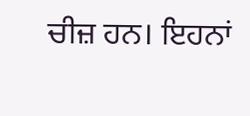ਚੀਜ਼ ਹਨ। ਇਹਨਾਂ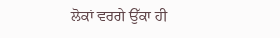ਲੋਕਾਂ ਵਰਗੇ ਉੱਕਾ ਹੀ